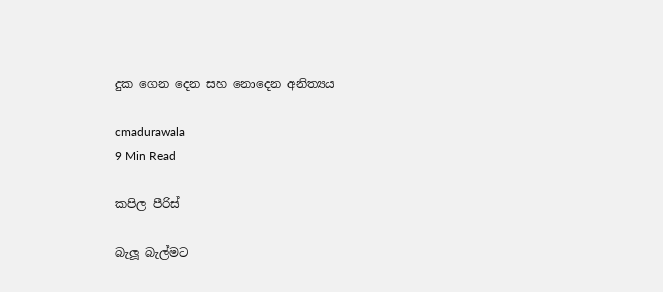දුක ගෙන දෙන සහ නොදෙන අනිත්‍යය

cmadurawala
9 Min Read

කපිල පීරිස්

බැලූ බැල්මට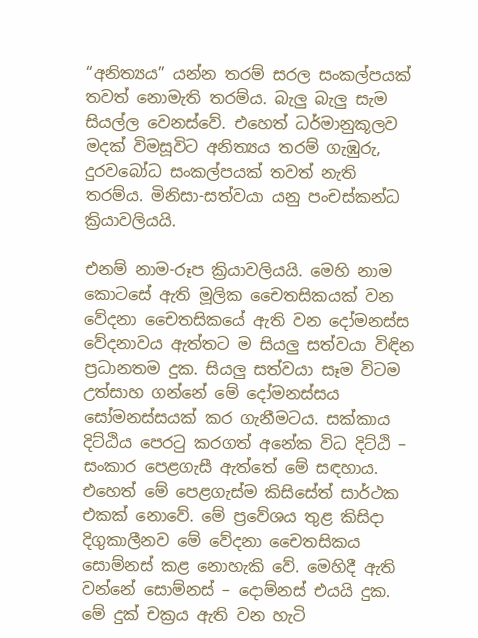“අනිත්‍යය” යන්න තරම් සරල සංකල්පයක් තවත් නොමැති තරම්ය. බැලු බැලු සැම සියල්ල වෙනස්වේ. එහෙත් ධර්මානුකූලව මදක් විමසූවිට අනිත්‍යය තරම් ගැඹුරු, දුරවබෝධ සංකල්පයක් තවත් නැති තරම්ය. මිනිසා-සත්වයා යනු පංචස්කන්ධ ක්‍රියාවලියයි.

එනම් නාම-රූප ක්‍රියාවලියයි. මෙහි නාම කොටසේ ඇති මූලික චෛතසිකයක් වන වේදනා චෛතසිකයේ ඇති වන දෝමනස්ස වේදනාවය ඇත්තට ම සියලු සත්වයා විඳින ප්‍රධානතම දුක. සියලු සත්වයා සෑම විටම උත්සාහ ගන්නේ මේ දෝමනස්සය සෝමනස්සයක් කර ගැනීමටය. සක්කාය දිට්ඨිය පෙරටු කරගත් අනේක විධ දිට්ඨි – සංකාර පෙළගැසී ඇත්තේ මේ සඳහාය. එහෙත් මේ පෙළගැස්ම කිසිසේත් සාර්ථක එකක් නොවේ. මේ ප්‍රවේශය තුළ කිසිදා දිගුකාලීනව මේ වේදනා චෛතසිකය සොම්නස් කළ නොහැකි වේ. මෙහිදී ඇති වන්නේ සොම්නස් – දොම්නස් එයයි දුක. මේ දුක් චක්‍රය ඇති වන හැටි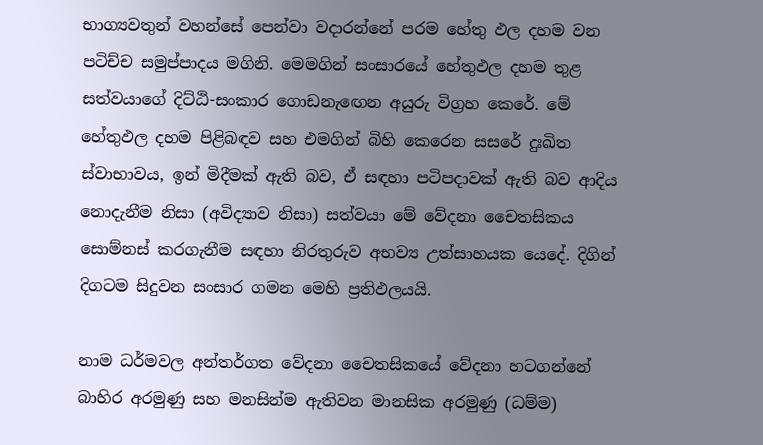භාග්‍යවතුන් වහන්සේ පෙන්වා වදාරන්නේ පරම හේතු ඵල දහම වන පටිච්ච සමුප්පාදය මගිනි. මෙමගින් සංසාරයේ හේතුඵල දහම තුළ සත්වයාගේ දිට්ඨි-සංකාර ගොඩනැඟෙන අයුරු විග්‍රහ කෙරේ. මේ හේතුඵල දහම පිළිබඳව සහ එමගින් බිහි කෙරෙන සසරේ දුඃඛිත ස්වාභාවය, ඉන් මිදීමක් ඇති බව, ඒ සඳහා පටිපදාවක් ඇති බව ආදිය නොදැනීම නිසා (අවිද්‍යාව නිසා) සත්වයා මේ වේදනා චෛතසිකය සොම්නස් කරගැනීම සඳහා නිරතුරුව අභව්‍ය උත්සාහයක යෙදේ. දිගින් දිගටම සිදුවන සංසාර ගමන මෙහි ප්‍රතිඵලයයි.

නාම ධර්මවල අන්තර්ගත වේදනා චෛතසිකයේ වේදනා හටගන්නේ බාහිර අරමුණු සහ මනසින්ම ඇතිවන මානසික අරමුණු (ධම්ම)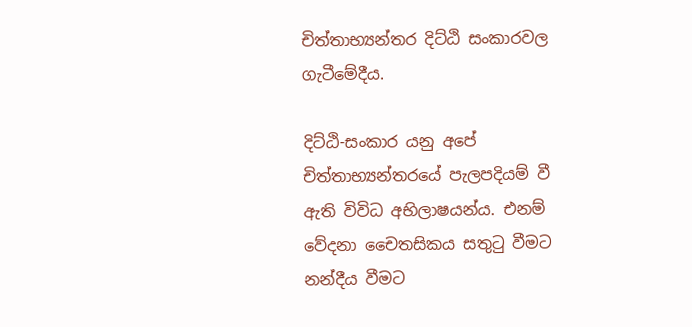චිත්තාභ්‍යන්තර දිට්ඨි සංකාරවල ගැටීමේදීය.

දිට්ඨි-සංකාර යනු අපේ චිත්තාභ්‍යන්තරයේ පැලපදියම් වී ඇති විවිධ අභිලාෂයන්ය. එනම් වේදනා චෛතසිකය සතුටු වීමට නන්දීය වීමට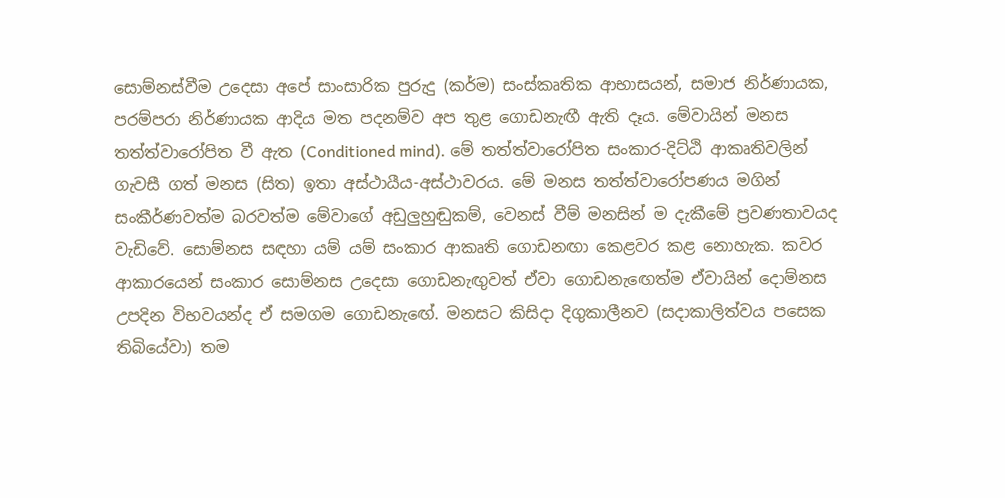සොම්නස්වීම උදෙසා අපේ සාංසාරික පුරුදු (කර්ම) සංස්කෘතික ආභාසයන්, සමාජ නිර්ණායක, පරම්පරා නිර්ණායක ආදිය මත පදනම්ව අප තුළ ගොඩනැඟී ඇති දෑය. මේවායින් මනස තත්ත්වාරෝපිත වී ඇත (Conditioned mind). මේ තත්ත්වාරෝපිත සංකාර-දිට්ඨි ආකෘතිවලින් ගැවසී ගත් මනස (සිත) ඉතා අස්ථායීය-අස්ථාවරය. මේ මනස තත්ත්වාරෝපණය මගින් සංකීර්ණවත්ම බරවත්ම මේවාගේ අඩුලුහුඬුකම්, වෙනස් වීම් මනසින් ම දැකීමේ ප්‍රවණතාවයද වැඩිවේ. සොම්නස සඳහා යම් යම් සංකාර ආකෘති ගොඩනඟා කෙළවර කළ නොහැක. කවර ආකාරයෙන් සංකාර සොම්නස උදෙසා ගොඩනැඟුවත් ඒවා ගොඩනැඟෙත්ම ඒවායින් දොම්නස උපදින විභවයන්ද ඒ සමගම ගොඩනැඟේ. මනසට කිසිදා දිගුකාලීනව (සදාකාලිත්වය පසෙක තිබියේවා) තම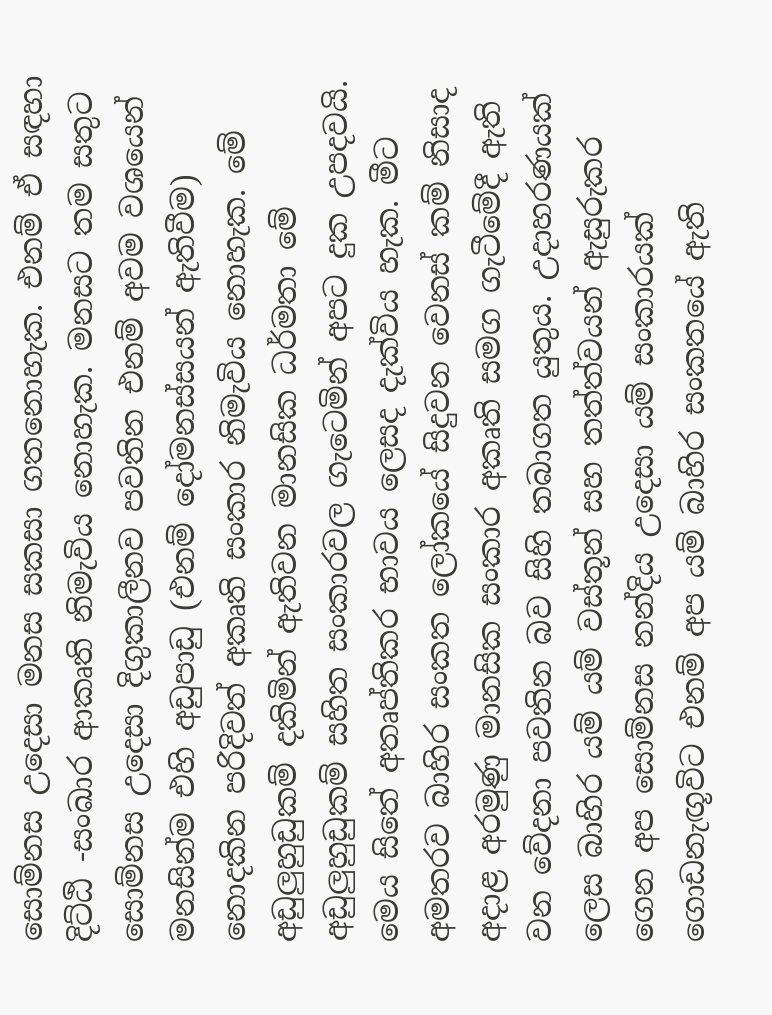සොම්නස උදෙසා මනස සකසා ගතනොහැක. එනම් ඒ සඳහා දිට්ඨි -සංඛාර ආකෘති නිමැවිය නොහැක. මනසට තම සතුට සොම්නස උදෙසා දිගුකාලීනව පවතින එනම් අවම වශයෙන් මනසින්ම එහි අඩුපාඩු (එනම් දෝමනස්සයන් ඇතිවීම) නොදකින පරිදිවත් අකෘති සංකාර නිමැවිය නොහැක. මේ අඩුලුහුඩුකම් දකිමින් ඇතිවන මානසික ධර්මතා මේ අඩුලුහුඩුකම් සහිත සංකාරවල ගැටෙමින් අපට දුක උපදවයි. මෙය සිතේ අතෘප්තිකර භාවය ලෙසද දැක්විය හැක. මීට අමතරව බාහිර සංකත ලෝකයේ සිදුවන වෙනස් කම් නිසාද අදාළ අරමුණු මානසික සංකාර අකෘති සමග ගැටීමේදී ඇති වන වේදනා පවතින බව සිහි තබාගත යුතුය. උදාහරණයක් ලෙස බාහිර යම් යම් වස්තූන් සහ තත්ත්වයන් ඇසුරුකර ගෙන අප සොම්නස නන්දිය උදෙසා යම් සංකාරයක් ගොඩනැඟූවිට එනම් අප යම් බාහිර සංකතයේ ඇති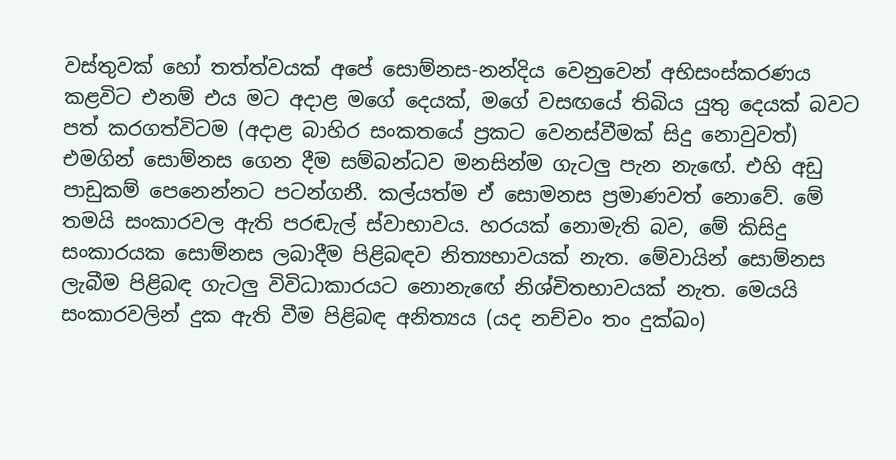වස්තුවක් හෝ තත්ත්වයක් අපේ සොම්නස-නන්දිය වෙනුවෙන් අභිසංස්කරණය කළවිට එනම් එය මට අදාළ මගේ දෙයක්, මගේ වසඟයේ තිබිය යුතු දෙයක් බවට පත් කරගත්විටම (අදාළ බාහිර සංකතයේ ප්‍රකට වෙනස්වීමක් සිදු නොවුවත්) එමගින් සොම්නස ගෙන දීම සම්බන්ධව මනසින්ම ගැටලු පැන නැඟේ. එහි අඩු පාඩුකම් පෙනෙන්නට පටන්ගනී. කල්යත්ම ඒ සොමනස ප්‍රමාණවත් නොවේ. මේ තමයි සංකාරවල ඇති පරඬැල් ස්වාභාවය. හරයක් නොමැති බව, මේ කිසිදු සංකාරයක සොම්නස ලබාදීම පිළිබඳව නිත්‍යභාවයක් නැත. මේවායින් සොම්නස ලැබීම පිළිබඳ ගැටලු විවිධාකාරයට නොනැඟේ නිශ්චිතභාවයක් නැත. මෙයයි සංකාරවලින් දුක ඇති වීම පිළිබඳ අනිත්‍යය (යද නච්චං තං දුක්ඛං)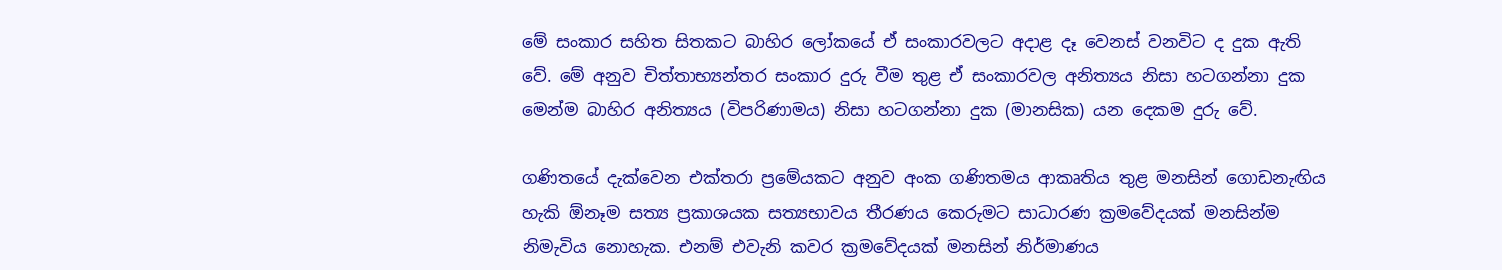මේ සංකාර සහිත සිතකට බාහිර ලෝකයේ ඒ සංකාරවලට අදාළ දෑ වෙනස් වනවිට ද දුක ඇති වේ. මේ අනුව චිත්තාභ්‍යන්තර සංකාර දුරු වීම තුළ ඒ සංකාරවල අනිත්‍යය නිසා හටගන්නා දුක මෙන්ම බාහිර අනිත්‍යය (විපරිණාමය) නිසා හටගන්නා දුක (මානසික) යන දෙකම දුරු වේ.

ගණිතයේ දැක්වෙන එක්තරා ප්‍රමේයකට අනුව අංක ගණිතමය ආකෘතිය තුළ මනසින් ගොඩනැඟිය හැකි ඕනෑම සත්‍ය ප්‍රකාශයක සත්‍යභාවය තීරණය කෙරුමට සාධාරණ ක්‍රමවේදයක් මනසින්ම නිමැවිය නොහැක. එනම් එවැනි කවර ක්‍රමවේදයක් මනසින් නිර්මාණය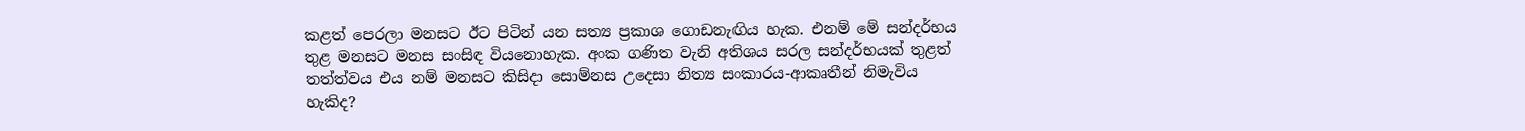කළත් පෙරලා මනසට ඊට පිටින් යන සත්‍ය ප්‍රකාශ ගොඩනැඟිය හැක. එනම් මේ සන්දර්භය තුළ මනසට මනස සංසිඳ වියනොහැක. අංක ගණිත වැනි අතිශය සරල සන්දර්භයක් තුළත් තත්ත්වය එය නම් මනසට කිසිදා සොම්නස උදෙසා නිත්‍ය සංකාරය-ආකෘතීන් නිමැවිය හැකිද?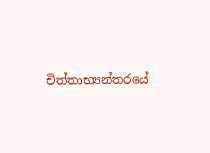චිත්තාභ්‍යන්තරයේ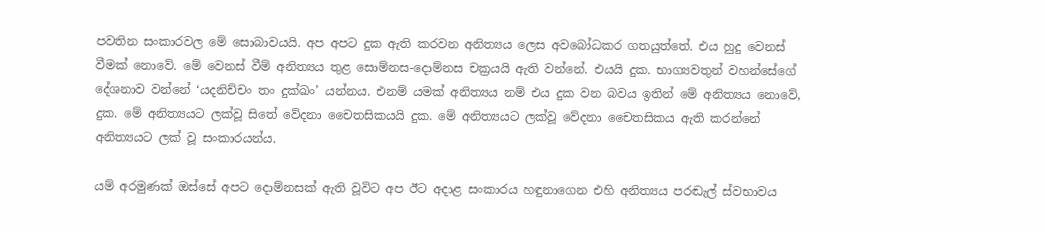පවතින සංකාරවල මේ සොබාවයයි. අප අපට දුක ඇති කරවන අනිත්‍යය ලෙස අවබෝධකර ගතයුත්තේ. එය හුදු වෙනස් වීමක් නොවේ. මේ වෙනස් වීම් අනිත්‍යය තුළ සොම්නස-දොම්නස චක්‍රයයි ඇති වන්නේ. එයයි දුක. භාග්‍යවතුන් වහන්සේගේ දේශනාව වන්නේ ‘යදනිච්චං තං දුක්ඛං’ යන්නය. එනම් යමක් අනිත්‍යය නම් එය දුක වන බවය ඉතින් මේ අනිත්‍යය නොවේ, දුක. මේ අනිත්‍යයට ලක්වූ සිතේ වේදනා චෛතසිකයයි දුක. මේ අනිත්‍යයට ලක්වූ වේදනා චෛතසිකය ඇති කරන්නේ අනිත්‍යයට ලක් වූ සංකාරයන්ය.

යම් අරමුණක් ඔස්සේ අපට දොම්නසක් ඇති වූවිට අප ඊට අදාළ සංකාරය හඳුනාගෙන එහි අනිත්‍යය පරඬැල් ස්වභාවය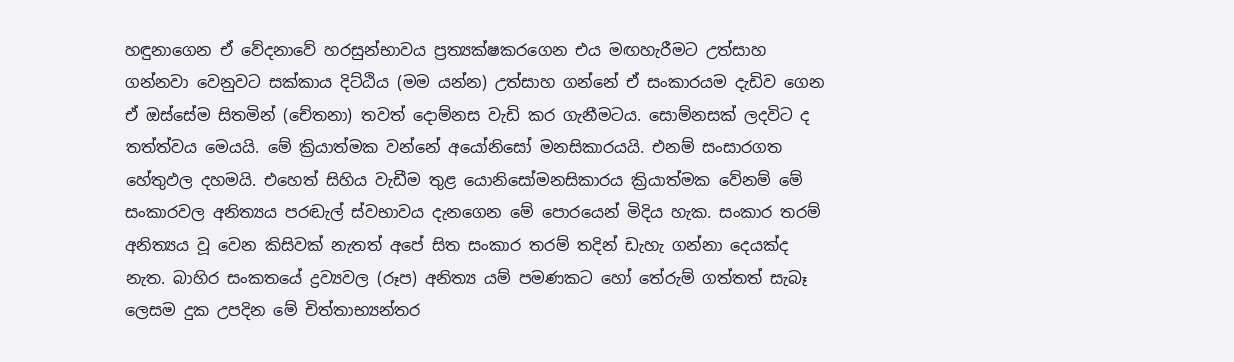හඳුනාගෙන ඒ වේදනාවේ හරසුන්භාවය ප්‍රත්‍යක්ෂකරගෙන එය මඟහැරීමට උත්සාහ ගන්නවා වෙනුවට සක්කාය දිට්ඨිය (මම යන්න) උත්සාහ ගන්නේ ඒ සංකාරයම දැඩිව ගෙන ඒ ඔස්සේම සිතමින් (චේතනා) තවත් දොම්නස වැඩි කර ගැනීමටය. සොම්නසක් ලදවිට ද තත්ත්වය මෙයයි. මේ ක්‍රියාත්මක වන්නේ අයෝනිසෝ මනසිකාරයයි. එනම් සංසාරගත හේතුඵල දහමයි. එහෙත් සිහිය වැඩීම තුළ යොනිසෝමනසිකාරය ක්‍රියාත්මක වේනම් මේ සංකාරවල අනිත්‍යය පරඬැල් ස්වභාවය දැනගෙන මේ පොරයෙන් මිදිය හැක. සංකාර තරම් අනිත්‍යය වූ වෙන කිසිවක් නැතත් අපේ සිත සංකාර තරම් තදින් ඩැහැ ගන්නා දෙයක්ද නැත. බාහිර සංකතයේ ද්‍රව්‍යවල (රූප) අනිත්‍ය යම් පමණකට හෝ තේරුම් ගත්තත් සැබෑ ලෙසම දුක උපදින මේ චිත්තාභ්‍යන්තර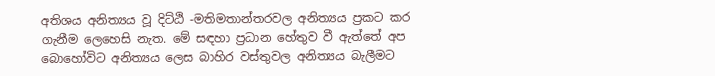අතිශය අනිත්‍යය වූ දිට්ඨි -මතිමතාන්තරවල අනිත්‍යය ප්‍රකට කර ගැනීම ලෙහෙසි නැත. මේ සඳහා ප්‍රධාන හේතුව වී ඇත්තේ අප බොහෝවිට අනිත්‍යය ලෙස බාහිර වස්තුවල අනිත්‍යය බැලීමට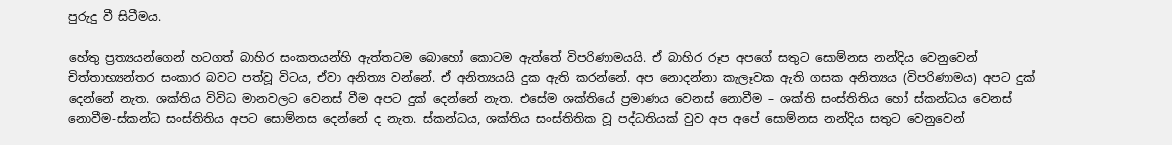පුරුදු වී සිටීමය.

හේතු ප්‍රත්‍යයන්ගෙන් හටගත් බාහිර සංකතයන්හි ඇත්තටම බොහෝ කොටම ඇත්තේ විපරිණාමයයි. ඒ බාහිර රූප අපගේ සතුට සොම්නස නන්දිය වෙනුවෙන් චිත්තාභ්‍යන්තර සංකාර බවට පත්වූ විටය, ඒවා අනිත්‍ය වන්නේ. ඒ අනිත්‍යයයි දුක ඇති කරන්නේ. අප නොදන්නා කැලෑවක ඇති ගසක අනිත්‍යය (විපරිණාමය) අපට දුක් දෙන්නේ නැත. ශක්තිය විවිධ මානවලට වෙනස් වීම අපට දුක් දෙන්නේ නැත. එසේම ශක්තියේ ප්‍රමාණය වෙනස් නොවීම – ශක්ති සංස්තිතිය හෝ ස්කන්ධය වෙනස් නොවීම-ස්කන්ධ සංස්තිතිය අපට සොම්නස දෙන්නේ ද නැත. ස්කන්ධය, ශක්තිය සංස්තිතික වූ පද්ධතියක් වුව අප අපේ සොම්නස නන්දිය සතුට වෙනුවෙන්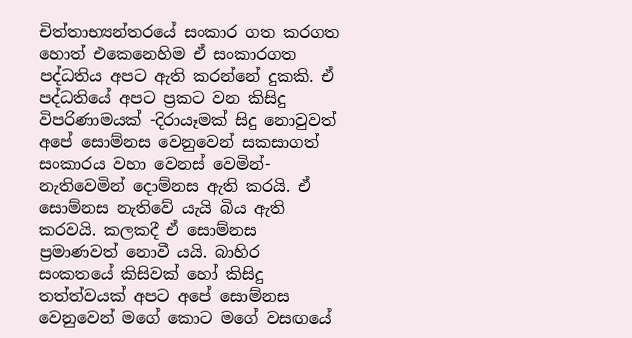චිත්තාභ්‍යන්තරයේ සංකාර ගත කරගත හොත් එකෙනෙහිම ඒ සංකාරගත පද්ධතිය අපට ඇති කරන්නේ දුකකි. ඒ පද්ධතියේ අපට ප්‍රකට වන කිසිදු විපරිණාමයක් -දිරායෑමක් සිදු නොවුවත් අපේ සොම්නස වෙනුවෙන් සකසාගත් සංකාරය වහා වෙනස් වෙමින්-නැතිවෙමින් දොම්නස ඇති කරයි. ඒ සොම්නස නැතිවේ යැයි බිය ඇති කරවයි. කලකදී ඒ සොම්නස ප්‍රමාණවත් නොවී යයි. බාහිර සංකතයේ කිසිවක් හෝ කිසිදු තත්ත්වයක් අපට අපේ සොම්නස වෙනුවෙන් මගේ කොට මගේ වසඟයේ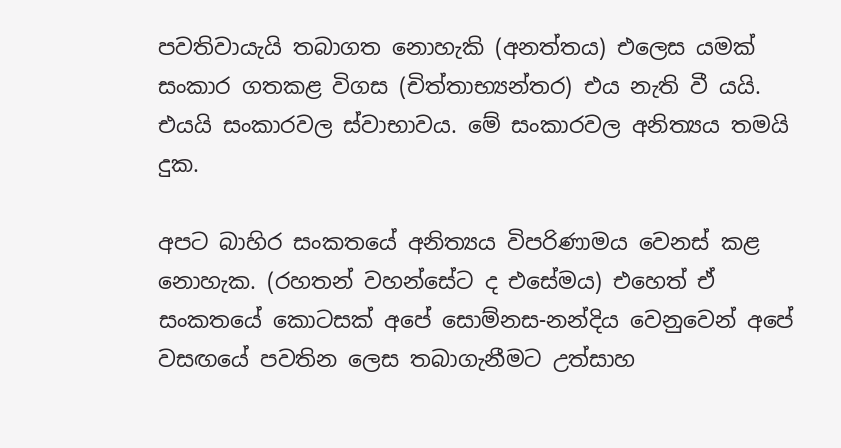පවතිවායැයි තබාගත නොහැකි (අනත්තය) එලෙස යමක් සංකාර ගතකළ විගස (චිත්තාභ්‍යන්තර) එය නැති වී යයි. එයයි සංකාරවල ස්වාභාවය. මේ සංකාරවල අනිත්‍යය තමයි දුක.

අපට බාහිර සංකතයේ අනිත්‍යය විපරිණාමය වෙනස් කළ නොහැක. (රහතන් වහන්සේට ද එසේමය) එහෙත් ඒ සංකතයේ කොටසක් අපේ සොම්නස-නන්දිය වෙනුවෙන් අපේ වසඟයේ පවතින ලෙස තබාගැනීමට උත්සාහ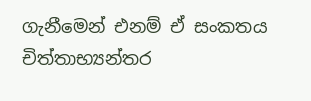ගැනීමෙන් එනම් ඒ සංකතය චිත්තාභ්‍යන්තර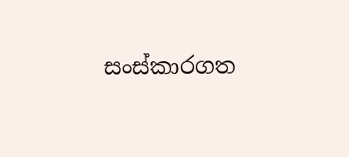සංස්කාරගත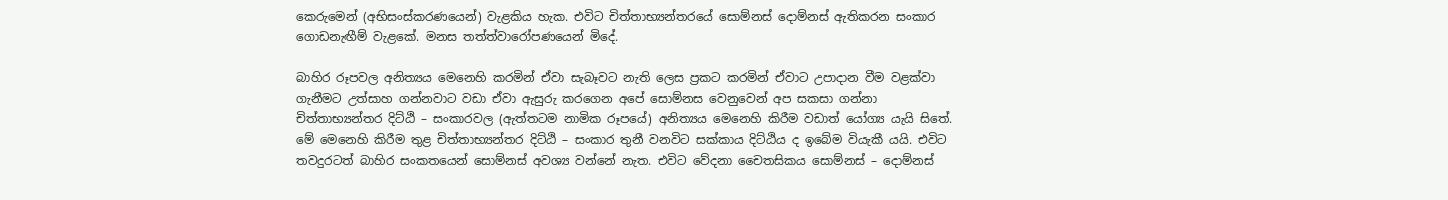කෙරුමෙන් (අභිසංස්කරණයෙන්) වැළකිය හැක. එවිට චිත්තාභ්‍යන්තරයේ සොම්නස් දොම්නස් ඇතිකරන සංකාර ගොඩනැඟීම් වැළකේ. මනස තත්ත්වාරෝපණයෙන් මිදේ.

බාහිර රූපවල අනිත්‍යය මෙනෙහි කරමින් ඒවා සැබෑවට නැති ලෙස ප්‍රකට කරමින් ඒවාට උපාදාන වීම වළක්වා ගැනීමට උත්සාහ ගන්නවාට වඩා ඒවා ඇසුරු කරගෙන අපේ සොම්නස වෙනුවෙන් අප සකසා ගන්නා චිත්තාභ්‍යන්තර දිට්ඨි – සංකාරවල (ඇත්තටම නාමික රූපයේ) අනිත්‍යය මෙනෙහි කිරීම වඩාත් යෝග්‍ය යැයි සිතේ. මේ මෙනෙහි කිරීම තුළ චිත්තාභ්‍යන්තර දිට්ඨි – සංකාර තුනී වනවිට සක්කාය දිට්ඨිය ද ඉබේම වියැකී යයි. එවිට තවදුරටත් බාහිර සංකතයෙන් සොම්නස් අවශ්‍ය වන්නේ නැත. එවිට වේදනා චෛතසිකය සොම්නස් – දොම්නස්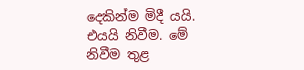දෙකින්ම මිදී යයි. එයයි නිවීම. මේ නිවීම තුළ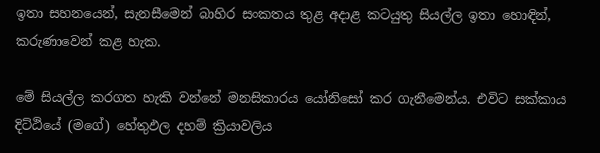ඉතා සහනයෙන්, සැනසීමෙන් බාහිර සංකතය තුළ අදාළ කටයුතු සියල්ල ඉතා හොඳින්, කරුණාවෙන් කළ හැක.

මේ සියල්ල කරගත හැකි වන්නේ මනසිකාරය යෝනිසෝ කර ගැනීමෙන්ය. එවිට සක්කාය දිට්ඨියේ (මගේ) හේතුඵල දහම් ක්‍රියාවලිය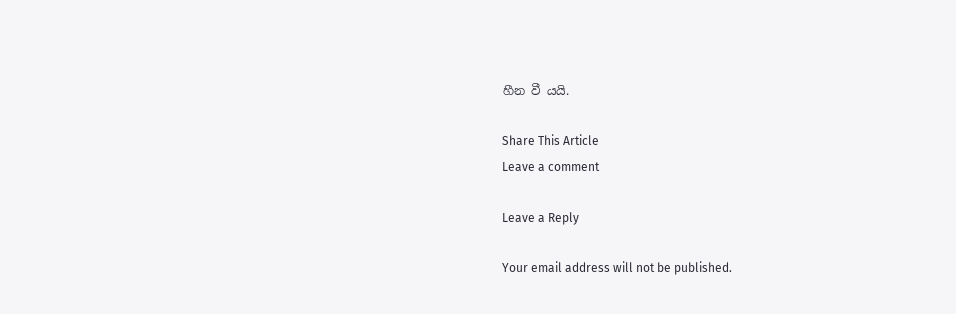හීන වී යයි.

Share This Article
Leave a comment

Leave a Reply

Your email address will not be published.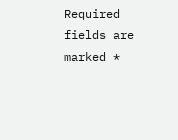Required fields are marked *